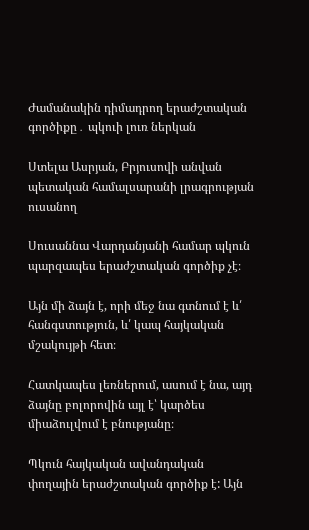Ժամանակին դիմադրող երաժշտական գործիքը․ պկուի լուռ ներկան

Ստելա Ասրյան, Բրյուսովի անվան պետական համալսարանի լրագրության ուսանող

Սուսաննա Վարդանյանի համար պկուն պարզապես երաժշտական գործիք չէ։

Այն մի ձայն է, որի մեջ նա գտնում է և՛ հանգստություն, և՛ կապ հայկական մշակույթի հետ։

Հատկապես լեռներում, ասում է նա, այդ ձայնը բոլորովին այլ է՝ կարծես միաձուլվում է բնությանը։

Պկուն հայկական ավանդական փողային երաժշտական գործիք է: Այն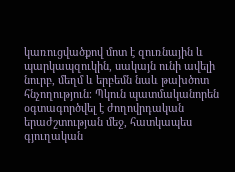կառուցվածքով մոտ է զուռնային և պարկապզուկին, սակայն ունի ավելի նուրբ, մեղմ և երբեմն նաև թախծոտ հնչողություն։ Պկուն պատմականորեն  օգտագործվել է ժողովրդական երաժշտության մեջ, հատկապես գյուղական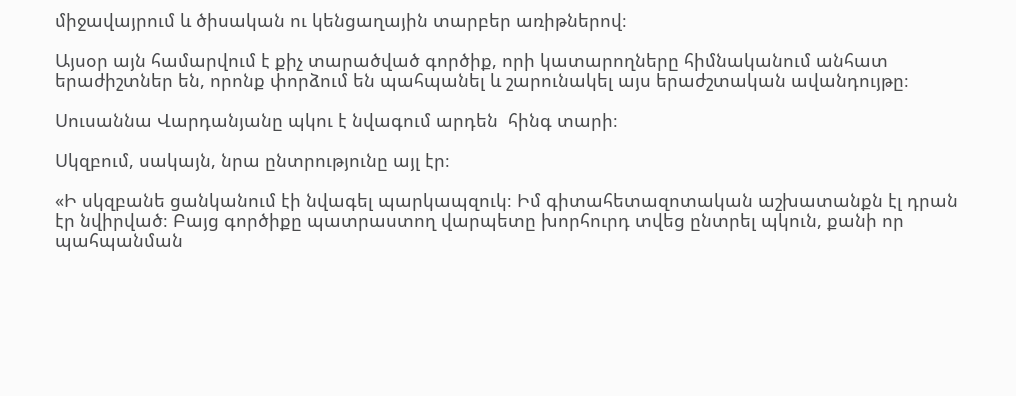միջավայրում և ծիսական ու կենցաղային տարբեր առիթներով։

Այսօր այն համարվում է քիչ տարածված գործիք, որի կատարողները հիմնականում անհատ երաժիշտներ են, որոնք փորձում են պահպանել և շարունակել այս երաժշտական ավանդույթը։

Սուսաննա Վարդանյանը պկու է նվագում արդեն  հինգ տարի։

Սկզբում, սակայն, նրա ընտրությունը այլ էր։

«Ի սկզբանե ցանկանում էի նվագել պարկապզուկ։ Իմ գիտահետազոտական աշխատանքն էլ դրան էր նվիրված։ Բայց գործիքը պատրաստող վարպետը խորհուրդ տվեց ընտրել պկուն, քանի որ պահպանման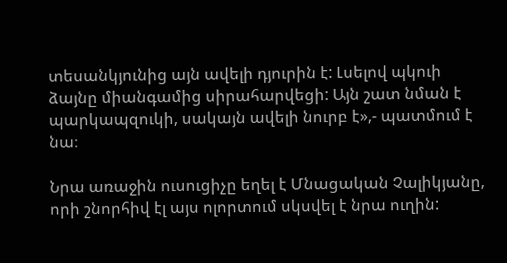տեսանկյունից այն ավելի դյուրին է: Լսելով պկուի ձայնը միանգամից սիրահարվեցի: Այն շատ նման է պարկապզուկի, սակայն ավելի նուրբ է»,- պատմում է նա։

Նրա առաջին ուսուցիչը եղել է Մնացական Չալիկյանը, որի շնորհիվ էլ այս ոլորտում սկսվել է նրա ուղին: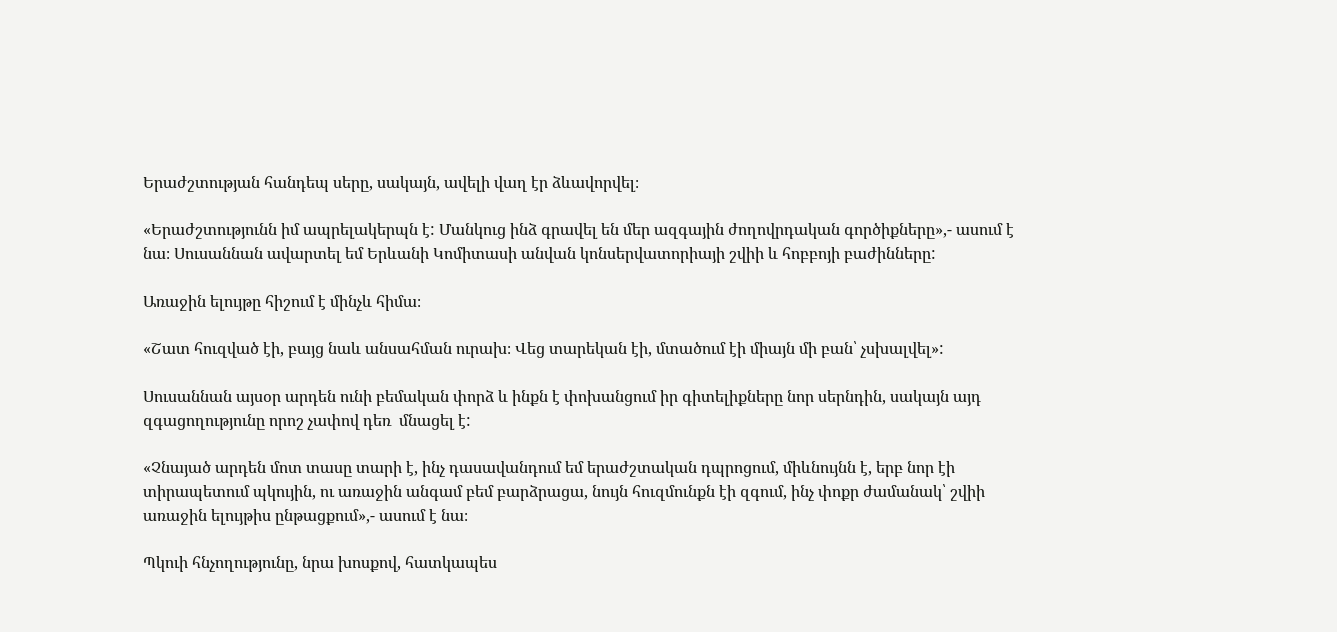Երաժշտության հանդեպ սերը, սակայն, ավելի վաղ էր ձևավորվել։

«Երաժշտությունն իմ ապրելակերպն է: Մանկուց ինձ գրավել են մեր ազգային ժողովրդական գործիքները»,- ասում է նա։ Սուսաննան ավարտել եմ Երևանի Կոմիտասի անվան կոնսերվատորիայի շվիի և հոբբոյի բաժինները:

Առաջին ելույթը հիշում է մինչև հիմա։

«Շատ հուզված էի, բայց նաև անսահման ուրախ։ Վեց տարեկան էի, մտածում էի միայն մի բան՝ չսխալվել»:

Սուսաննան այսօր արդեն ունի բեմական փորձ և ինքն է փոխանցում իր գիտելիքները նոր սերնդին, սակայն այդ զգացողությունը որոշ չափով դեռ  մնացել է:

«Չնայած արդեն մոտ տասը տարի է, ինչ դասավանդում եմ երաժշտական դպրոցում, միևնույնն է, երբ նոր էի տիրապետում պկույին, ու առաջին անգամ բեմ բարձրացա, նույն հուզմունքն էի զգում, ինչ փոքր ժամանակ՝ շվիի առաջին ելույթիս ընթացքում»,- ասում է նա։

Պկուի հնչողությունը, նրա խոսքով, հատկապես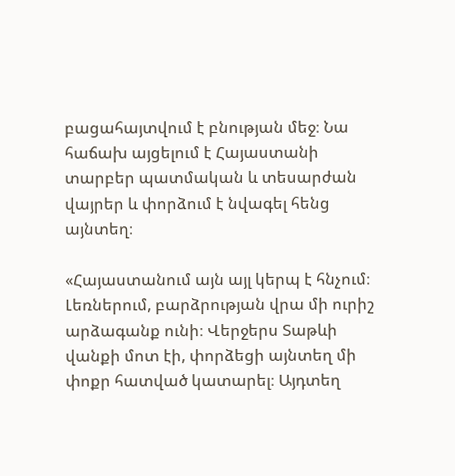բացահայտվում է բնության մեջ։ Նա հաճախ այցելում է Հայաստանի տարբեր պատմական և տեսարժան վայրեր և փորձում է նվագել հենց այնտեղ։

«Հայաստանում այն այլ կերպ է հնչում։ Լեռներում, բարձրության վրա մի ուրիշ արձագանք ունի։ Վերջերս Տաթևի վանքի մոտ էի, փորձեցի այնտեղ մի փոքր հատված կատարել։ Այդտեղ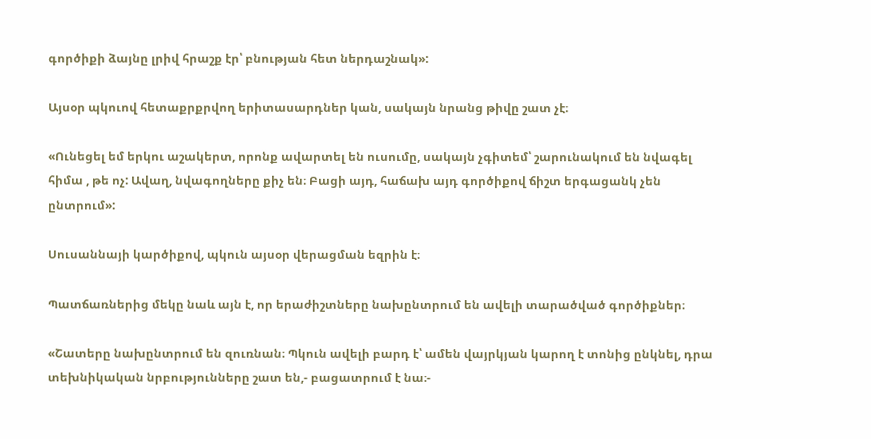գործիքի ձայնը լրիվ հրաշք էր՝ բնության հետ ներդաշնակ»:

Այսօր պկուով հետաքրքրվող երիտասարդներ կան, սակայն նրանց թիվը շատ չէ։

«Ունեցել եմ երկու աշակերտ, որոնք ավարտել են ուսումը, սակայն չգիտեմ՝ շարունակում են նվագել հիմա , թե ոչ: Ավաղ, նվագողները քիչ են։ Բացի այդ, հաճախ այդ գործիքով ճիշտ երգացանկ չեն ընտրում»:

Սուսաննայի կարծիքով, պկուն այսօր վերացման եզրին է։

Պատճառներից մեկը նաև այն է, որ երաժիշտները նախընտրում են ավելի տարածված գործիքներ։

«Շատերը նախընտրում են զուռնան։ Պկուն ավելի բարդ է՝ ամեն վայրկյան կարող է տոնից ընկնել, դրա տեխնիկական նրբությունները շատ են,- բացատրում է նա։-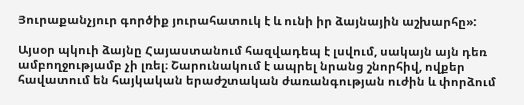Յուրաքանչյուր գործիք յուրահատուկ է և ունի իր ձայնային աշխարհը»:

Այսօր պկուի ձայնը Հայաստանում հազվադեպ է լսվում, սակայն այն դեռ ամբողջությամբ չի լռել։ Շարունակում է ապրել նրանց շնորհիվ, ովքեր հավատում են հայկական երաժշտական ժառանգության ուժին և փորձում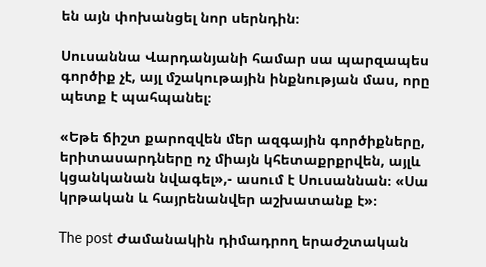են այն փոխանցել նոր սերնդին։

Սուսաննա Վարդանյանի համար սա պարզապես գործիք չէ, այլ մշակութային ինքնության մաս, որը պետք է պահպանել։

«Եթե ճիշտ քարոզվեն մեր ազգային գործիքները, երիտասարդները ոչ միայն կհետաքրքրվեն, այլև կցանկանան նվագել»,- ասում է Սուսաննան։ «Սա կրթական և հայրենանվեր աշխատանք է»։

The post Ժամանակին դիմադրող երաժշտական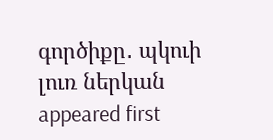գործիքը․ պկուի լուռ ներկան appeared first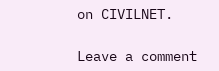on CIVILNET.

Leave a comment